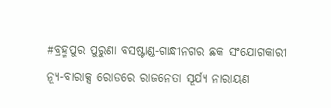#ବ୍ରହ୍ମପୁର ପୁରୁଣା ବସଷ୍ଟାଣ୍ଡ-ଗାନ୍ଧୀନଗର ଛକ ସଂଯୋଗକାରୀ ନ୍ୟୂ-ବାରାକ୍ସ ରୋଡରେ ରାଜନେତା ସୂର୍ଯ୍ୟ ନାରାୟଣ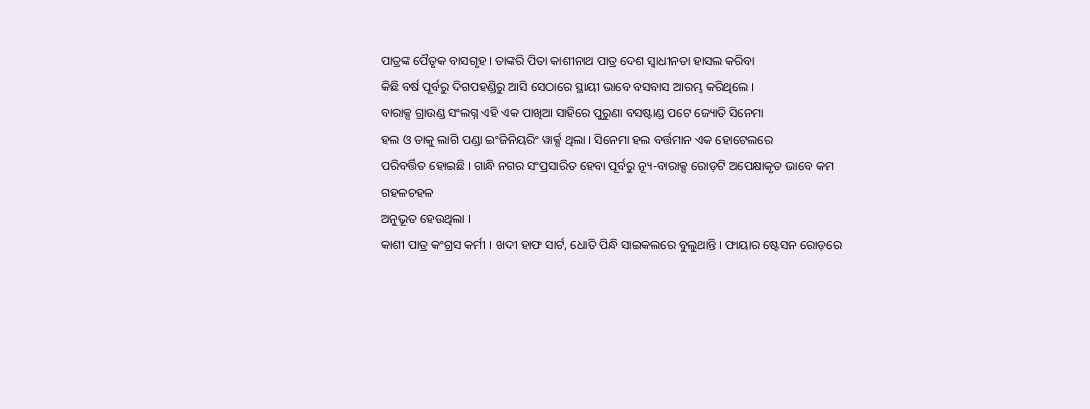ପାତ୍ରଙ୍କ ପୈତୃକ ବାସଗୃହ । ତାଙ୍କରି ପିତା କାଶୀନାଥ ପାତ୍ର ଦେଶ ସ୍ୱାଧୀନତା ହାସଲ କରିବା
କିଛି ବର୍ଷ ପୂର୍ବରୁ ଦିଗପହଣ୍ଡିରୁ ଆସି ସେଠାରେ ସ୍ଥାୟୀ ଭାବେ ବସବାସ ଆରମ୍ଭ କରିଥିଲେ ।
ବାରାକ୍ସ ଗ୍ରାଉଣ୍ଡ ସଂଲଗ୍ନ ଏହି ଏକ ପାଖିଆ ସାହିରେ ପୁରୁଣା ବସଷ୍ଟାଣ୍ଡ ପଟେ ଜ୍ୟୋତି ସିନେମା
ହଲ ଓ ତାକୁ ଲାଗି ପଣ୍ଡା ଇଂଜିନିୟରିଂ ୱାର୍କ୍ସ ଥିଲା । ସିନେମା ହଲ ବର୍ତ୍ତମାନ ଏକ ହୋଟେଲରେ
ପରିବର୍ତ୍ତିତ ହୋଇଛି । ଗାନ୍ଧି ନଗର ସଂପ୍ରସାରିତ ହେବା ପୂର୍ବରୁ ନ୍ୟୂ-ବାରାକ୍ସ ରୋଡ଼ଟି ଅପେକ୍ଷାକୃତ ଭାବେ କମ ଗହଳଚହଳ
ଅନୁଭୂତ ହେଉଥିଲା ।
କାଶୀ ପାତ୍ର କଂଗ୍ରସ କର୍ମୀ । ଖଦୀ ହାଫ ସାର୍ଟ, ଧୋତି ପିନ୍ଧି ସାଇକଲରେ ବୁଲୁଥାନ୍ତି । ଫାୟାର ଷ୍ଟେସନ ରୋଡ଼ରେ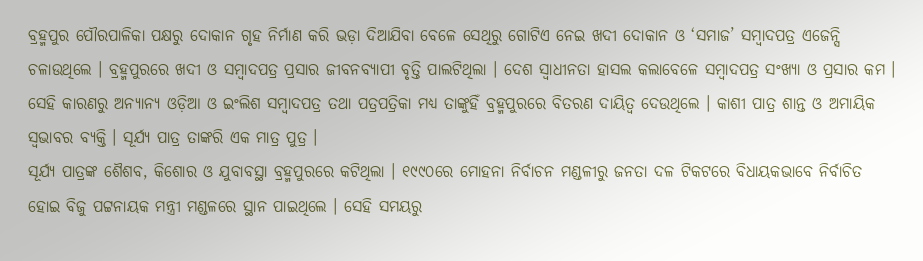ବ୍ରହ୍ମପୁର ପୌରପାଳିକା ପକ୍ଷରୁ ଦୋକାନ ଗୃହ ନିର୍ମାଣ କରି ଭଡ଼ା ଦିଆଯିବା ବେଳେ ସେଥିରୁ ଗୋଟିଏ ନେଇ ଖଦୀ ଦୋକାନ ଓ ‘ସମାଜ’ ସମ୍ୱାଦପତ୍ର ଏଜେନ୍ସି ଚଳାଉଥିଲେ । ବ୍ରହ୍ମପୁରରେ ଖଦୀ ଓ ସମ୍ୱାଦପତ୍ର ପ୍ରସାର ଜୀବନବ୍ୟାପୀ ବୃତ୍ତି ପାଲଟିଥିଲା । ଦେଶ ସ୍ୱାଧୀନତା ହାସଲ କଲାବେଳେ ସମ୍ୱାଦପତ୍ର ସଂଖ୍ୟା ଓ ପ୍ରସାର କମ । ସେହି କାରଣରୁ ଅନ୍ୟାନ୍ୟ ଓଡ଼ିଆ ଓ ଇଂଲିଶ ସମ୍ୱାଦପତ୍ର ତଥା ପତ୍ରପତ୍ରିକା ମଧ୍ୟ ତାଙ୍କୁହିଁ ବ୍ରହ୍ମପୁରରେ ବିତରଣ ଦାୟିତ୍ୱ ଦେଉଥିଲେ । କାଶୀ ପାତ୍ର ଶାନ୍ତ ଓ ଅମାୟିକ ସ୍ୱଭାବର ବ୍ୟକ୍ତି । ସୂର୍ଯ୍ୟ ପାତ୍ର ତାଙ୍କରି ଏକ ମାତ୍ର ପୁତ୍ର ।
ସୂର୍ଯ୍ୟ ପାତ୍ରଙ୍କ ଶୈଶବ, କିଶୋର ଓ ଯୁବାବସ୍ଥା ବ୍ରହ୍ମପୁରରେ କଟିଥିଲା । ୧୯୯୦ରେ ମୋହନା ନିର୍ବାଚନ ମଣ୍ଡଳୀରୁ ଜନତା ଦଳ ଟିକଟରେ ବିଧାୟକଭାବେ ନିର୍ବାଚିତ ହୋଇ ବିଜୁ ପଟ୍ଟନାୟକ ମନ୍ତ୍ରୀ ମଣ୍ଡଳରେ ସ୍ଥାନ ପାଇଥିଲେ । ସେହି ସମୟରୁ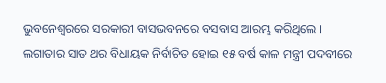ଭୁବନେଶ୍ୱରରେ ସରକାରୀ ବାସଭବନରେ ବସବାସ ଆରମ୍ଭ କରିଥିଲେ । ଲଗାତାର ସାତ ଥର ବିଧାୟକ ନିର୍ବାଚିତ ହୋଇ ୧୫ ବର୍ଷ କାଳ ମନ୍ତ୍ରୀ ପଦବୀରେ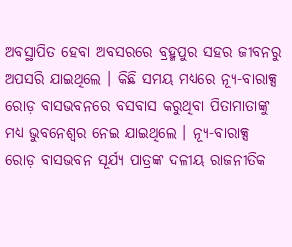ଅବସ୍ଥାପିତ ହେବା ଅବସରରେ ବ୍ରହ୍ମପୁର ସହର ଜୀବନରୁ ଅପସରି ଯାଇଥିଲେ । କିଛି ସମୟ ମଧ୍ୟରେ ନ୍ୟୂ-ବାରାକ୍ସ ରୋଡ଼ ବାସଭବନରେ ବସବାସ କରୁଥିବା ପିତାମାତାଙ୍କୁ ମଧ୍ୟ ଭୁବନେଶ୍ୱର ନେଇ ଯାଇଥିଲେ । ନ୍ୟୂ-ବାରାକ୍ସ ରୋଡ଼ ବାସଭବନ ସୂର୍ଯ୍ୟ ପାତ୍ରଙ୍କ ଦଳୀୟ ରାଜନୀତିକ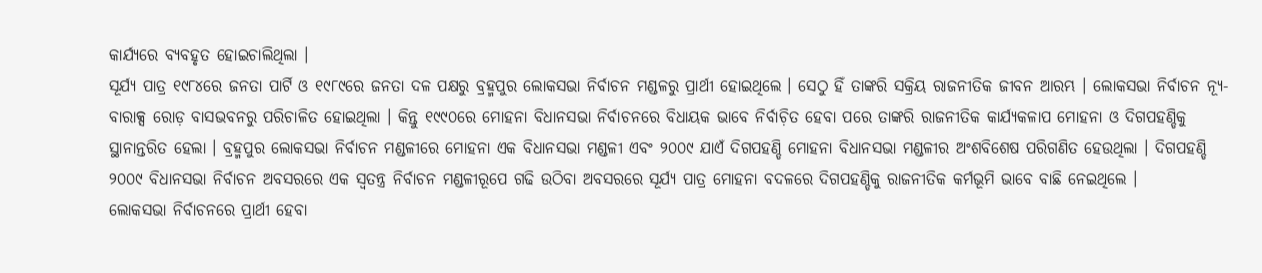କାର୍ଯ୍ୟରେ ବ୍ୟବହୃତ ହୋଇଚାଲିଥିଲା ।
ସୂର୍ଯ୍ୟ ପାତ୍ର ୧୯୮୪ରେ ଜନତା ପାର୍ଟି ଓ ୧୯୮୯ରେ ଜନତା ଦଳ ପକ୍ଷରୁ ବ୍ରହ୍ମପୁର ଲୋକସଭା ନିର୍ବାଚନ ମଣ୍ଡଳରୁ ପ୍ରାର୍ଥୀ ହୋଇଥିଲେ । ସେଠୁ ହିଁ ତାଙ୍କରି ସକ୍ରିୟ ରାଜନୀତିକ ଜୀବନ ଆରମ୍ଭ । ଲୋକସଭା ନିର୍ବାଚନ ନ୍ୟୂ-ବାରାକ୍ସ ରୋଡ଼ ବାସଭବନରୁ ପରିଚାଳିତ ହୋଇଥିଲା । କିନ୍ତୁ ୧୯୯୦ରେ ମୋହନା ବିଧାନସଭା ନିର୍ବାଚନରେ ବିଧାୟକ ଭାବେ ନିର୍ବାଚ଼ିତ ହେବା ପରେ ତାଙ୍କରି ରାଜନୀତିକ କାର୍ଯ୍ୟକଳାପ ମୋହନା ଓ ଦିଗପହଣ୍ଡିକୁ ସ୍ଥାନାନ୍ତରିତ ହେଲା । ବ୍ରହ୍ମପୁର ଲୋକସଭା ନିର୍ବାଚନ ମଣ୍ଡଳୀରେ ମୋହନା ଏକ ବିଧାନସଭା ମଣ୍ଡଳୀ ଏବଂ ୨୦୦୯ ଯାଏଁ ଦିଗପହଣ୍ଡି ମୋହନା ବିଧାନସଭା ମଣ୍ଡଳୀର ଅଂଶବିଶେଷ ପରିଗଣିତ ହେଉଥିଲା । ଦିଗପହଣ୍ଡି ୨୦୦୯ ବିଧାନସଭା ନିର୍ବାଚନ ଅବସରରେ ଏକ ସ୍ୱତନ୍ତ୍ର ନିର୍ବାଚନ ମଣ୍ଡଳୀରୂପେ ଗଢି ଉଠିବା ଅବସରରେ ସୂର୍ଯ୍ୟ ପାତ୍ର ମୋହନା ବଦଳରେ ଦିଗପହଣ୍ଡିକୁ ରାଜନୀତିକ କର୍ମଭୂମି ଭାବେ ବାଛି ନେଇଥିଲେ ।
ଲୋକସଭା ନିର୍ବାଚନରେ ପ୍ରାର୍ଥୀ ହେବା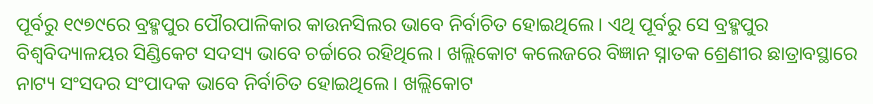ପୂର୍ବରୁ ୧୯୭୯ରେ ବ୍ରହ୍ମପୁର ପୌରପାଳିକାର କାଉନସିଲର ଭାବେ ନିର୍ବାଚିତ ହୋଇଥିଲେ । ଏଥି ପୂର୍ବରୁ ସେ ବ୍ରହ୍ମପୁର ବିଶ୍ୱବିଦ୍ୟାଳୟର ସିଣ୍ଡିକେଟ ସଦସ୍ୟ ଭାବେ ଚର୍ଚ୍ଚାରେ ରହିଥିଲେ । ଖଲ୍ଲିକୋଟ କଲେଜରେ ବିଜ୍ଞାନ ସ୍ନାତକ ଶ୍ରେଣୀର ଛାତ୍ରାବସ୍ଥାରେ ନାଟ୍ୟ ସଂସଦର ସଂପାଦକ ଭାବେ ନିର୍ବାଚିତ ହୋଇଥିଲେ । ଖଲ୍ଲିକୋଟ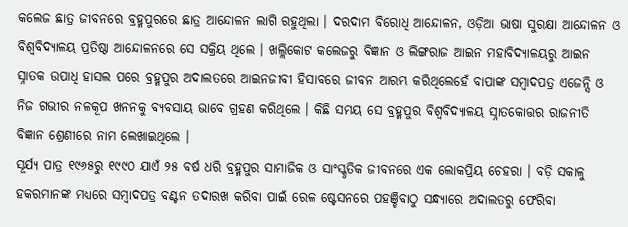କଲେଜ ଛାତ୍ର ଜୀବନରେ ବ୍ରହ୍ମପୁରରେ ଛାତ୍ର ଆନ୍ଦୋଳନ ଲାଗି ରହୁଥିଲା । ଦରଦାମ ବିରୋଧି ଆନ୍ଦୋଳନ, ଓଡ଼ିଆ ଭାଷା ସୁରକ୍ଷା ଆନ୍ଦୋଳନ ଓ ବିଶ୍ୱବିଦ୍ୟାଳୟ ପ୍ରତିଷ୍ଠା ଆନ୍ଦୋଳନରେ ସେ ସକ୍ରିୟ ଥିଲେ । ଖଲ୍ଲିକୋଟ କଲେଜରୁ ବିଜ୍ଞାନ ଓ ଲିଙ୍ଗରାଜ ଆଇନ ମହାବିଦ୍ୟାଳୟରୁ ଆଇନ ସ୍ନାତକ ଉପାଧି ହାସଲ ପରେ ବ୍ରହ୍ମପୁର ଅଦାଲତରେ ଆଇନଜୀବୀ ହିସାବରେ ଜୀବନ ଆରମ୍ଭ କରିଥିଲେହେଁ ବାପାଙ୍କ ସମ୍ୱାଦପତ୍ର ଏଜେନ୍ସି ଓ ନିଜ ଗଭୀର ନଳକୂପ ଖନନକୁ ବ୍ୟବସାୟ ଭାବେ ଗ୍ରହଣ କରିଥିଲେ । କିଛି ସମୟ ସେ ବ୍ରହ୍ମପୁର ବିଶ୍ୱବିଦ୍ୟାଳୟ ସ୍ନାତକୋତ୍ତର ରାଜନୀତି ବିଜ୍ଞାନ ଶ୍ରେଣୀରେ ନାମ ଲେଖାଇଥିଲେ ।
ସୂର୍ଯ୍ୟ ପାତ୍ର ୧୯୬୫ରୁ ୧୯୯୦ ଯାଏଁ ୨୫ ବର୍ଷ ଧରି ବ୍ରହ୍ମପୁର ସାମାଜିକ ଓ ସାଂସ୍କୃତିକ ଜୀବନରେ ଏକ ଲୋକପ୍ରିୟ ଚେହରା । ବଡ଼ି ସକାଳୁ ହକରମାନଙ୍କ ମଧ୍ୟରେ ସମ୍ୱାଦପତ୍ର ବଣ୍ଟନ ତଦାରଖ କରିବା ପାଇଁ ରେଳ ଷ୍ଟେସନରେ ପହଞ୍ଚିବାଠୁ ସନ୍ଧ୍ୟାରେ ଅଦାଲତରୁ ଫେରିବା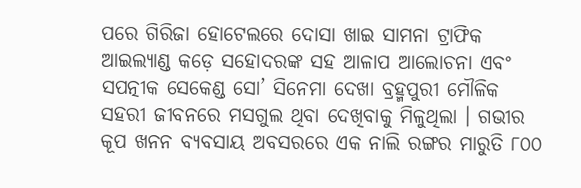ପରେ ଗିରିଜା ହୋଟେଲରେ ଦୋସା ଖାଇ ସାମନା ଟ୍ରାଫିକ ଆଇଲ୍ୟାଣ୍ଡ କଡ଼େ ସହୋଦରଙ୍କ ସହ ଆଳାପ ଆଲୋଚନା ଏବଂ ସପତ୍ନୀକ ସେକେଣ୍ଡ ସୋ’ ସିନେମା ଦେଖା ବ୍ରହ୍ମପୁରୀ ମୌଳିକ ସହରୀ ଜୀବନରେ ମସଗୁଲ ଥିବା ଦେଖିବାକୁ ମିଳୁଥିଲା । ଗଭୀର କୂପ ଖନନ ବ୍ୟବସାୟ ଅବସରରେ ଏକ ନାଲି ରଙ୍ଗର ମାରୁତି ୮୦୦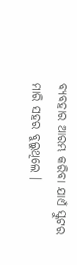ବ୍ୟବହାର ଆରମ୍ଭ କରିବା ଯାଏଁ ସ୍କୁଟର ମାରି ସହର ବୁଲୁଥିଲେ ।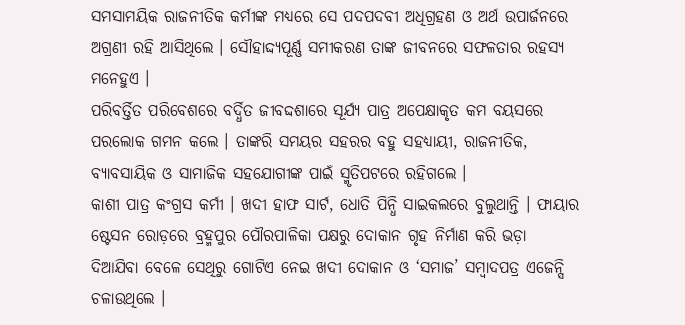ସମସାମୟିକ ରାଜନୀତିକ କର୍ମୀଙ୍କ ମଧ୍ୟରେ ସେ ପଦପଦବୀ ଅଧିଗ୍ରହଣ ଓ ଅର୍ଥ ଉପାର୍ଜନରେ ଅଗ୍ରଣୀ ରହି ଆସିଥିଲେ । ସୌହାଦ୍ଦ୍ୟପୂର୍ଣ୍ଣ ସମୀକରଣ ତାଙ୍କ ଜୀବନରେ ସଫଳତାର ରହସ୍ୟ ମନେହୁଏ ।
ପରିବର୍ତ୍ତିତ ପରିବେଶରେ ବର୍ଦ୍ଧିତ ଜୀବଦ୍ଦଶାରେ ସୂର୍ଯ୍ୟ ପାତ୍ର ଅପେକ୍ଷାକୃତ କମ ବୟସରେ ପରଲୋକ ଗମନ କଲେ । ତାଙ୍କରି ସମୟର ସହରର ବହୁ ସହଧ୍ୟାୟୀ, ରାଜନୀତିକ, ବ୍ୟାବସାୟିକ ଓ ସାମାଜିକ ସହଯୋଗୀଙ୍କ ପାଇଁ ସ୍ମୃତିପଟରେ ରହିଗଲେ ।
କାଶୀ ପାତ୍ର କଂଗ୍ରସ କର୍ମୀ । ଖଦୀ ହାଫ ସାର୍ଟ, ଧୋତି ପିନ୍ଧି ସାଇକଲରେ ବୁଲୁଥାନ୍ତି । ଫାୟାର ଷ୍ଟେସନ ରୋଡ଼ରେ ବ୍ରହ୍ମପୁର ପୌରପାଳିକା ପକ୍ଷରୁ ଦୋକାନ ଗୃହ ନିର୍ମାଣ କରି ଭଡ଼ା ଦିଆଯିବା ବେଳେ ସେଥିରୁ ଗୋଟିଏ ନେଇ ଖଦୀ ଦୋକାନ ଓ ‘ସମାଜ’ ସମ୍ୱାଦପତ୍ର ଏଜେନ୍ସି ଚଳାଉଥିଲେ ।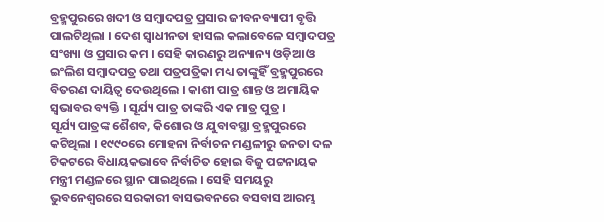ବ୍ରହ୍ମପୁରରେ ଖଦୀ ଓ ସମ୍ୱାଦପତ୍ର ପ୍ରସାର ଜୀବନବ୍ୟାପୀ ବୃତ୍ତି ପାଲଟିଥିଲା । ଦେଶ ସ୍ୱାଧୀନତା ହାସଲ କଲାବେଳେ ସମ୍ୱାଦପତ୍ର ସଂଖ୍ୟା ଓ ପ୍ରସାର କମ । ସେହି କାରଣରୁ ଅନ୍ୟାନ୍ୟ ଓଡ଼ିଆ ଓ ଇଂଲିଶ ସମ୍ୱାଦପତ୍ର ତଥା ପତ୍ରପତ୍ରିକା ମଧ୍ୟ ତାଙ୍କୁହିଁ ବ୍ରହ୍ମପୁରରେ ବିତରଣ ଦାୟିତ୍ୱ ଦେଉଥିଲେ । କାଶୀ ପାତ୍ର ଶାନ୍ତ ଓ ଅମାୟିକ ସ୍ୱଭାବର ବ୍ୟକ୍ତି । ସୂର୍ଯ୍ୟ ପାତ୍ର ତାଙ୍କରି ଏକ ମାତ୍ର ପୁତ୍ର ।
ସୂର୍ଯ୍ୟ ପାତ୍ରଙ୍କ ଶୈଶବ, କିଶୋର ଓ ଯୁବାବସ୍ଥା ବ୍ରହ୍ମପୁରରେ କଟିଥିଲା । ୧୯୯୦ରେ ମୋହନା ନିର୍ବାଚନ ମଣ୍ଡଳୀରୁ ଜନତା ଦଳ ଟିକଟରେ ବିଧାୟକଭାବେ ନିର୍ବାଚିତ ହୋଇ ବିଜୁ ପଟ୍ଟନାୟକ ମନ୍ତ୍ରୀ ମଣ୍ଡଳରେ ସ୍ଥାନ ପାଇଥିଲେ । ସେହି ସମୟରୁ ଭୁବନେଶ୍ୱରରେ ସରକାରୀ ବାସଭବନରେ ବସବାସ ଆରମ୍ଭ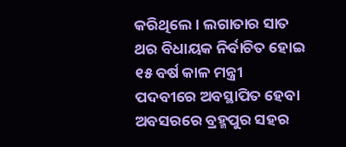କରିଥିଲେ । ଲଗାତାର ସାତ ଥର ବିଧାୟକ ନିର୍ବାଚିତ ହୋଇ ୧୫ ବର୍ଷ କାଳ ମନ୍ତ୍ରୀ ପଦବୀରେ ଅବସ୍ଥାପିତ ହେବା ଅବସରରେ ବ୍ରହ୍ମପୁର ସହର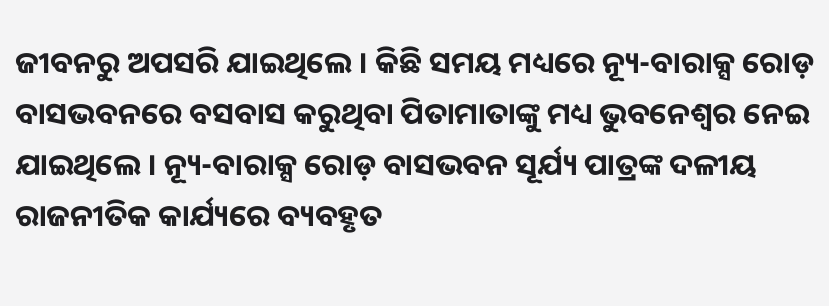ଜୀବନରୁ ଅପସରି ଯାଇଥିଲେ । କିଛି ସମୟ ମଧ୍ୟରେ ନ୍ୟୂ-ବାରାକ୍ସ ରୋଡ଼ ବାସଭବନରେ ବସବାସ କରୁଥିବା ପିତାମାତାଙ୍କୁ ମଧ୍ୟ ଭୁବନେଶ୍ୱର ନେଇ ଯାଇଥିଲେ । ନ୍ୟୂ-ବାରାକ୍ସ ରୋଡ଼ ବାସଭବନ ସୂର୍ଯ୍ୟ ପାତ୍ରଙ୍କ ଦଳୀୟ ରାଜନୀତିକ କାର୍ଯ୍ୟରେ ବ୍ୟବହୃତ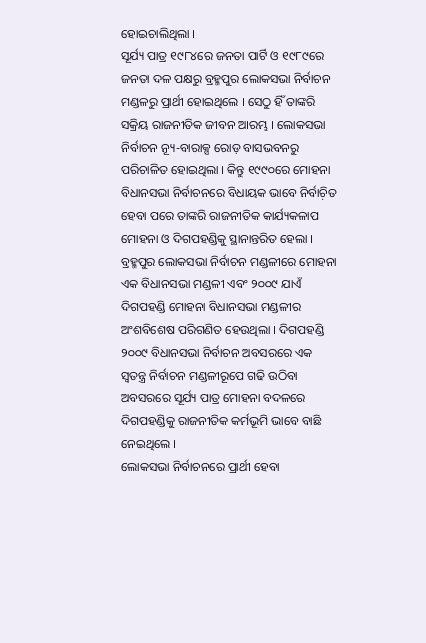ହୋଇଚାଲିଥିଲା ।
ସୂର୍ଯ୍ୟ ପାତ୍ର ୧୯୮୪ରେ ଜନତା ପାର୍ଟି ଓ ୧୯୮୯ରେ ଜନତା ଦଳ ପକ୍ଷରୁ ବ୍ରହ୍ମପୁର ଲୋକସଭା ନିର୍ବାଚନ ମଣ୍ଡଳରୁ ପ୍ରାର୍ଥୀ ହୋଇଥିଲେ । ସେଠୁ ହିଁ ତାଙ୍କରି ସକ୍ରିୟ ରାଜନୀତିକ ଜୀବନ ଆରମ୍ଭ । ଲୋକସଭା ନିର୍ବାଚନ ନ୍ୟୂ-ବାରାକ୍ସ ରୋଡ଼ ବାସଭବନରୁ ପରିଚାଳିତ ହୋଇଥିଲା । କିନ୍ତୁ ୧୯୯୦ରେ ମୋହନା ବିଧାନସଭା ନିର୍ବାଚନରେ ବିଧାୟକ ଭାବେ ନିର୍ବାଚ଼ିତ ହେବା ପରେ ତାଙ୍କରି ରାଜନୀତିକ କାର୍ଯ୍ୟକଳାପ ମୋହନା ଓ ଦିଗପହଣ୍ଡିକୁ ସ୍ଥାନାନ୍ତରିତ ହେଲା । ବ୍ରହ୍ମପୁର ଲୋକସଭା ନିର୍ବାଚନ ମଣ୍ଡଳୀରେ ମୋହନା ଏକ ବିଧାନସଭା ମଣ୍ଡଳୀ ଏବଂ ୨୦୦୯ ଯାଏଁ ଦିଗପହଣ୍ଡି ମୋହନା ବିଧାନସଭା ମଣ୍ଡଳୀର ଅଂଶବିଶେଷ ପରିଗଣିତ ହେଉଥିଲା । ଦିଗପହଣ୍ଡି ୨୦୦୯ ବିଧାନସଭା ନିର୍ବାଚନ ଅବସରରେ ଏକ ସ୍ୱତନ୍ତ୍ର ନିର୍ବାଚନ ମଣ୍ଡଳୀରୂପେ ଗଢି ଉଠିବା ଅବସରରେ ସୂର୍ଯ୍ୟ ପାତ୍ର ମୋହନା ବଦଳରେ ଦିଗପହଣ୍ଡିକୁ ରାଜନୀତିକ କର୍ମଭୂମି ଭାବେ ବାଛି ନେଇଥିଲେ ।
ଲୋକସଭା ନିର୍ବାଚନରେ ପ୍ରାର୍ଥୀ ହେବା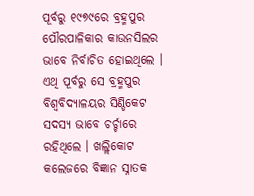ପୂର୍ବରୁ ୧୯୭୯ରେ ବ୍ରହ୍ମପୁର ପୌରପାଳିକାର କାଉନସିଲର ଭାବେ ନିର୍ବାଚିତ ହୋଇଥିଲେ । ଏଥି ପୂର୍ବରୁ ସେ ବ୍ରହ୍ମପୁର ବିଶ୍ୱବିଦ୍ୟାଳୟର ସିଣ୍ଡିକେଟ ସଦସ୍ୟ ଭାବେ ଚର୍ଚ୍ଚାରେ ରହିଥିଲେ । ଖଲ୍ଲିକୋଟ କଲେଜରେ ବିଜ୍ଞାନ ସ୍ନାତକ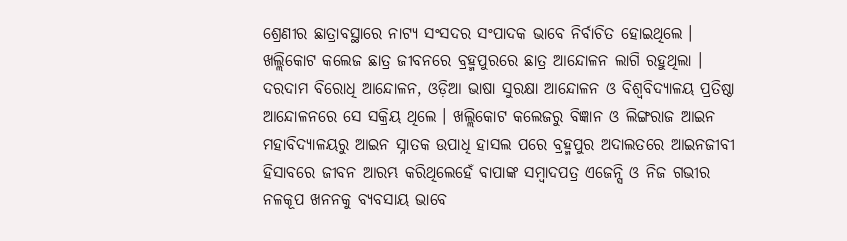ଶ୍ରେଣୀର ଛାତ୍ରାବସ୍ଥାରେ ନାଟ୍ୟ ସଂସଦର ସଂପାଦକ ଭାବେ ନିର୍ବାଚିତ ହୋଇଥିଲେ । ଖଲ୍ଲିକୋଟ କଲେଜ ଛାତ୍ର ଜୀବନରେ ବ୍ରହ୍ମପୁରରେ ଛାତ୍ର ଆନ୍ଦୋଳନ ଲାଗି ରହୁଥିଲା । ଦରଦାମ ବିରୋଧି ଆନ୍ଦୋଳନ, ଓଡ଼ିଆ ଭାଷା ସୁରକ୍ଷା ଆନ୍ଦୋଳନ ଓ ବିଶ୍ୱବିଦ୍ୟାଳୟ ପ୍ରତିଷ୍ଠା ଆନ୍ଦୋଳନରେ ସେ ସକ୍ରିୟ ଥିଲେ । ଖଲ୍ଲିକୋଟ କଲେଜରୁ ବିଜ୍ଞାନ ଓ ଲିଙ୍ଗରାଜ ଆଇନ ମହାବିଦ୍ୟାଳୟରୁ ଆଇନ ସ୍ନାତକ ଉପାଧି ହାସଲ ପରେ ବ୍ରହ୍ମପୁର ଅଦାଲତରେ ଆଇନଜୀବୀ ହିସାବରେ ଜୀବନ ଆରମ୍ଭ କରିଥିଲେହେଁ ବାପାଙ୍କ ସମ୍ୱାଦପତ୍ର ଏଜେନ୍ସି ଓ ନିଜ ଗଭୀର ନଳକୂପ ଖନନକୁ ବ୍ୟବସାୟ ଭାବେ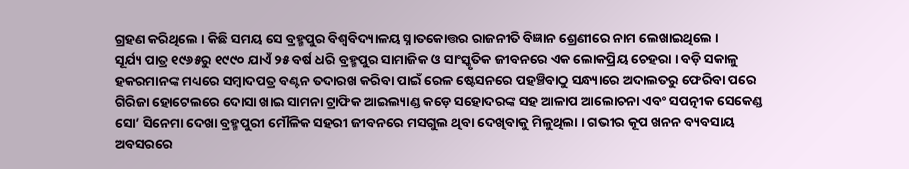ଗ୍ରହଣ କରିଥିଲେ । କିଛି ସମୟ ସେ ବ୍ରହ୍ମପୁର ବିଶ୍ୱବିଦ୍ୟାଳୟ ସ୍ନାତକୋତ୍ତର ରାଜନୀତି ବିଜ୍ଞାନ ଶ୍ରେଣୀରେ ନାମ ଲେଖାଇଥିଲେ ।
ସୂର୍ଯ୍ୟ ପାତ୍ର ୧୯୬୫ରୁ ୧୯୯୦ ଯାଏଁ ୨୫ ବର୍ଷ ଧରି ବ୍ରହ୍ମପୁର ସାମାଜିକ ଓ ସାଂସ୍କୃତିକ ଜୀବନରେ ଏକ ଲୋକପ୍ରିୟ ଚେହରା । ବଡ଼ି ସକାଳୁ ହକରମାନଙ୍କ ମଧ୍ୟରେ ସମ୍ୱାଦପତ୍ର ବଣ୍ଟନ ତଦାରଖ କରିବା ପାଇଁ ରେଳ ଷ୍ଟେସନରେ ପହଞ୍ଚିବାଠୁ ସନ୍ଧ୍ୟାରେ ଅଦାଲତରୁ ଫେରିବା ପରେ ଗିରିଜା ହୋଟେଲରେ ଦୋସା ଖାଇ ସାମନା ଟ୍ରାଫିକ ଆଇଲ୍ୟାଣ୍ଡ କଡ଼େ ସହୋଦରଙ୍କ ସହ ଆଳାପ ଆଲୋଚନା ଏବଂ ସପତ୍ନୀକ ସେକେଣ୍ଡ ସୋ’ ସିନେମା ଦେଖା ବ୍ରହ୍ମପୁରୀ ମୌଳିକ ସହରୀ ଜୀବନରେ ମସଗୁଲ ଥିବା ଦେଖିବାକୁ ମିଳୁଥିଲା । ଗଭୀର କୂପ ଖନନ ବ୍ୟବସାୟ ଅବସରରେ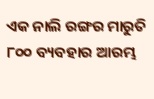ଏକ ନାଲି ରଙ୍ଗର ମାରୁତି ୮୦୦ ବ୍ୟବହାର ଆରମ୍ଭ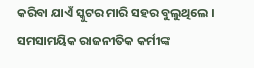କରିବା ଯାଏଁ ସ୍କୁଟର ମାରି ସହର ବୁଲୁଥିଲେ । ସମସାମୟିକ ରାଜନୀତିକ କର୍ମୀଙ୍କ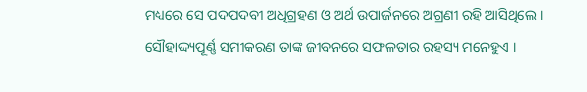ମଧ୍ୟରେ ସେ ପଦପଦବୀ ଅଧିଗ୍ରହଣ ଓ ଅର୍ଥ ଉପାର୍ଜନରେ ଅଗ୍ରଣୀ ରହି ଆସିଥିଲେ । ସୌହାଦ୍ଦ୍ୟପୂର୍ଣ୍ଣ ସମୀକରଣ ତାଙ୍କ ଜୀବନରେ ସଫଳତାର ରହସ୍ୟ ମନେହୁଏ ।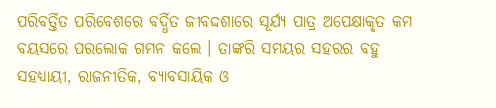ପରିବର୍ତ୍ତିତ ପରିବେଶରେ ବର୍ଦ୍ଧିତ ଜୀବଦ୍ଦଶାରେ ସୂର୍ଯ୍ୟ ପାତ୍ର ଅପେକ୍ଷାକୃତ କମ ବୟସରେ ପରଲୋକ ଗମନ କଲେ । ତାଙ୍କରି ସମୟର ସହରର ବହୁ ସହଧ୍ୟାୟୀ, ରାଜନୀତିକ, ବ୍ୟାବସାୟିକ ଓ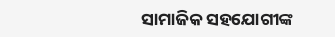ସାମାଜିକ ସହଯୋଗୀଙ୍କ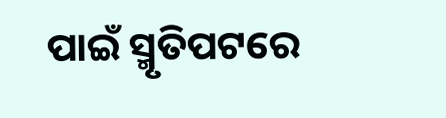ପାଇଁ ସ୍ମୃତିପଟରେ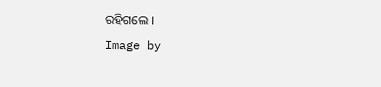ରହିଗଲେ ।
Image by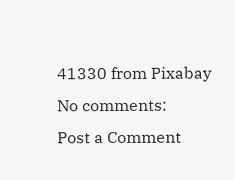41330 from Pixabay
No comments:
Post a Comment